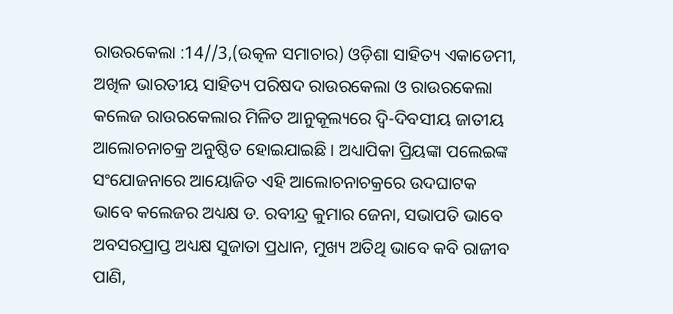ରାଉରକେଲା :14//3,(ଉତ୍କଳ ସମାଚାର) ଓଡ଼ିଶା ସାହିତ୍ୟ ଏକାଡେମୀ, ଅଖିଳ ଭାରତୀୟ ସାହିତ୍ୟ ପରିଷଦ ରାଉରକେଲା ଓ ରାଉରକେଲା କଲେଜ ରାଉରକେଲାର ମିଳିତ ଆନୁକୂଲ୍ୟରେ ଦ୍ବି-ଦିବସୀୟ ଜାତୀୟ ଆଲୋଚନାଚକ୍ର ଅନୁଷ୍ଠିତ ହୋଇଯାଇଛି। ଅଧ୍ୟାପିକା ପ୍ରିୟଙ୍କା ପଲେଇଙ୍କ ସଂଯୋଜନାରେ ଆୟୋଜିତ ଏହି ଆଲୋଚନାଚକ୍ରରେ ଉଦଘାଟକ ଭାବେ କଲେଜର ଅଧ୍ୟକ୍ଷ ଡ. ରବୀନ୍ଦ୍ର କୁମାର ଜେନା, ସଭାପତି ଭାବେ ଅବସରପ୍ରାପ୍ତ ଅଧ୍ୟକ୍ଷ ସୁଜାତା ପ୍ରଧାନ, ମୁଖ୍ୟ ଅତିଥି ଭାବେ କବି ରାଜୀବ ପାଣି,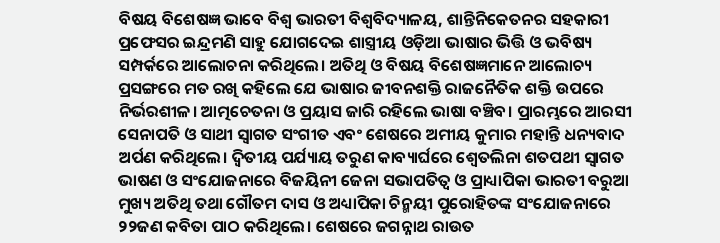ବିଷୟ ବିଶେଷଜ୍ଞ ଭାବେ ବିଶ୍ୱ ଭାରତୀ ବିଶ୍ୱବିଦ୍ୟାଳୟ, ଶାନ୍ତିନିକେତନର ସହକାରୀ ପ୍ରଫେସର ଇନ୍ଦ୍ରମଣି ସାହୁ ଯୋଗଦେଇ ଶାସ୍ତ୍ରୀୟ ଓଡ଼ିଆ ଭାଷାର ଭିତ୍ତି ଓ ଭବିଷ୍ୟ ସମ୍ପର୍କରେ ଆଲୋଚନା କରିଥିଲେ। ଅତିଥି ଓ ବିଷୟ ବିଶେଷଜ୍ଞମାନେ ଆଲୋଚ୍ୟ ପ୍ରସଙ୍ଗରେ ମତ ରଖି କହିଲେ ଯେ ଭାଷାର ଜୀବନଶକ୍ତି ରାଜନୈତିକ ଶକ୍ତି ଉପରେ ନିର୍ଭରଶୀଳ। ଆତ୍ମଚେତନା ଓ ପ୍ରୟାସ ଜାରି ରହିଲେ ଭାଷା ବଞ୍ଚିବ। ପ୍ରାରମ୍ଭରେ ଆରସୀ ସେନାପତି ଓ ସାଥୀ ସ୍ବାଗତ ସଂଗୀତ ଏବଂ ଶେଷରେ ଅମୀୟ କୁମାର ମହାନ୍ତି ଧନ୍ୟବାଦ ଅର୍ପଣ କରିଥିଲେ। ଦ୍ବିତୀୟ ପର୍ଯ୍ୟାୟ ତରୁଣ କାବ୍ୟାର୍ଘରେ ଶ୍ବେତଲିନା ଶତପଥୀ ସ୍ବାଗତ ଭାଷଣ ଓ ସଂଯୋଜନାରେ ବିଜୟିନୀ ଜେନା ସଭାପତିତ୍ବ ଓ ପ୍ରାଧ୍ୟାପିକା ଭାରତୀ ବରୁଆ ମୁଖ୍ୟ ଅତିଥି ତଥା ଗୌତମ ଦାସ ଓ ଅଧ୍ୟାପିକା ଚିନ୍ମୟୀ ପୁରୋହିତଙ୍କ ସଂଯୋଜନାରେ ୨୨ଜଣ କବିତା ପାଠ କରିଥିଲେ। ଶେଷରେ ଜଗନ୍ନାଥ ରାଉତ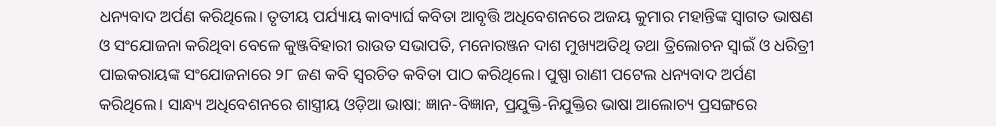ଧନ୍ୟବାଦ ଅର୍ପଣ କରିଥିଲେ। ତୃତୀୟ ପର୍ଯ୍ୟାୟ କାବ୍ୟାର୍ଘ କବିତା ଆବୃତ୍ତି ଅଧିବେଶନରେ ଅଜୟ କୁମାର ମହାନ୍ତିଙ୍କ ସ୍ବାଗତ ଭାଷଣ ଓ ସଂଯୋଜନା କରିଥିବା ବେଳେ କୁଞ୍ଜବିହାରୀ ରାଉତ ସଭାପତି, ମନୋରଞ୍ଜନ ଦାଶ ମୁଖ୍ୟଅତିଥି ତଥା ତ୍ରିଲୋଚନ ସ୍ବାଇଁ ଓ ଧରିତ୍ରୀ ପାଇକରାୟଙ୍କ ସଂଯୋଜନାରେ ୨୮ ଜଣ କବି ସ୍ବରଚିତ କବିତା ପାଠ କରିଥିଲେ। ପୁଷ୍ପା ରାଣୀ ପଟେଲ ଧନ୍ୟବାଦ ଅର୍ପଣ କରିଥିଲେ। ସାନ୍ଧ୍ୟ ଅଧିବେଶନରେ ଶାସ୍ତ୍ରୀୟ ଓଡ଼ିଆ ଭାଷା: ଜ୍ଞାନ-ବିଜ୍ଞାନ, ପ୍ରଯୁକ୍ତି-ନିଯୁକ୍ତିର ଭାଷା ଆଲୋଚ୍ୟ ପ୍ରସଙ୍ଗରେ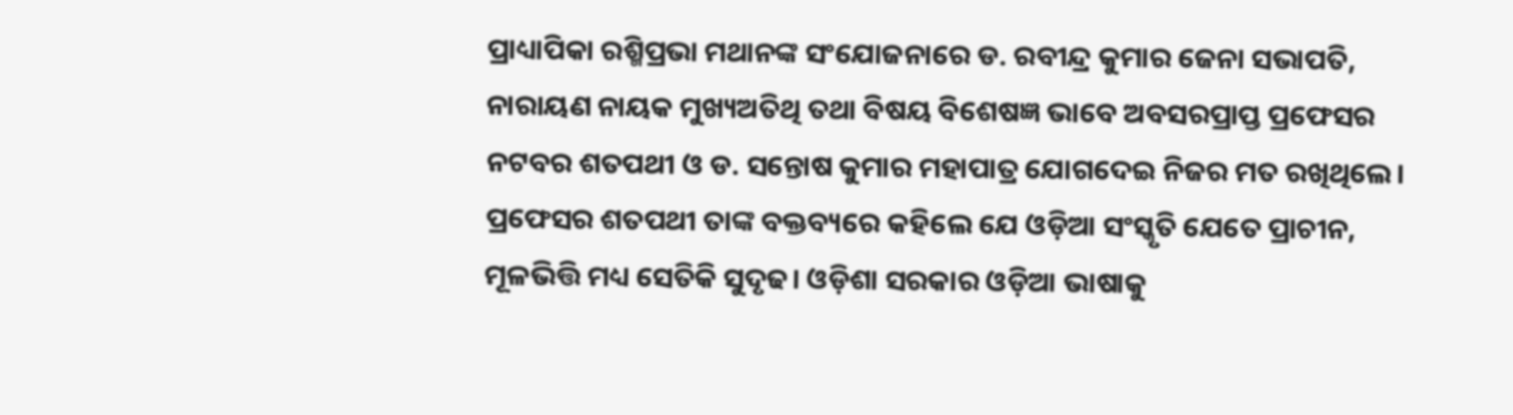ପ୍ରାଧ୍ୟାପିକା ରଶ୍ମିପ୍ରଭା ମଥାନଙ୍କ ସଂଯୋଜନାରେ ଡ. ରବୀନ୍ଦ୍ର କୁମାର ଜେନା ସଭାପତି, ନାରାୟଣ ନାୟକ ମୁଖ୍ୟଅତିଥି ତଥା ବିଷୟ ବିଶେଷଜ୍ଞ ଭାବେ ଅବସରପ୍ରାପ୍ତ ପ୍ରଫେସର ନଟବର ଶତପଥୀ ଓ ଡ. ସନ୍ତୋଷ କୁମାର ମହାପାତ୍ର ଯୋଗଦେଇ ନିଜର ମତ ରଖିଥିଲେ। ପ୍ରଫେସର ଶତପଥୀ ତାଙ୍କ ବକ୍ତବ୍ୟରେ କହିଲେ ଯେ ଓଡ଼ିଆ ସଂସ୍କୃତି ଯେତେ ପ୍ରାଚୀନ, ମୂଳଭିତ୍ତି ମଧ୍ୟ ସେତିକି ସୁଦୃଢ। ଓଡ଼ିଶା ସରକାର ଓଡ଼ିଆ ଭାଷାକୁ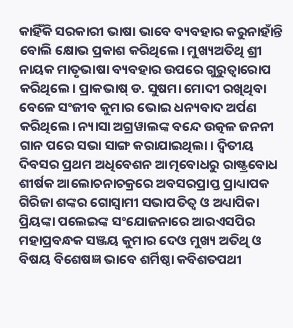କାହିଁକି ସରକାରୀ ଭାଷା ଭାବେ ବ୍ୟବହାର କରୁନାହାଁନ୍ତି ବୋଲି କ୍ଷୋଭ ପ୍ରକାଶ କରିଥିଲେ। ମୁଖ୍ୟଅତିଥି ଶ୍ରୀ ନାୟକ ମାତୃଭାଷା ବ୍ୟବହାର ଉପରେ ଗୁରୁତ୍ୱାରୋପ କରିଥିଲେ। ପ୍ରାକଭାଷ୍ ଡ. ସୁଷମା ମୋଦୀ ରଖିଥିବା ବେଳେ ସଂଜୀବ କୁମାର ଭୋଇ ଧନ୍ୟବାଦ ଅର୍ପଣ କରିଥିଲେ। ନ୍ୟାସା ଅଗ୍ରୱାଲଙ୍କ ବନ୍ଦେ ଉତ୍କଳ ଜନନୀ ଗାନ ପରେ ସଭା ସାଙ୍ଗ କରାଯାଇଥିଲା। ଦ୍ବିତୀୟ ଦିବସର ପ୍ରଥମ ଅଧିବେଶନ ଆତ୍ମବୋଧରୁ ରାଷ୍ଟ୍ରବୋଧ ଶୀର୍ଷକ ଆଲୋଚନାଚକ୍ରରେ ଅବସରପ୍ରାପ୍ତ ପ୍ରାଧ୍ୟାପକ ଗିରିଜା ଶଙ୍କର ଗୋସ୍ବାମୀ ସଭାପତିତ୍ବ ଓ ଅଧ୍ୟାପିକା ପ୍ରିୟଙ୍କା ପଲେଇଙ୍କ ସଂଯୋଜନାରେ ଆରଏସପିର ମହାପ୍ରବନ୍ଧକ ସଞ୍ଜୟ କୁମାର ଦେଓ ମୁଖ୍ୟ ଅତିଥି ଓ ବିଷୟ ବିଶେଷଜ୍ଞ ଭାବେ ଶର୍ମିଷ୍ଠା କବିଶତପଥୀ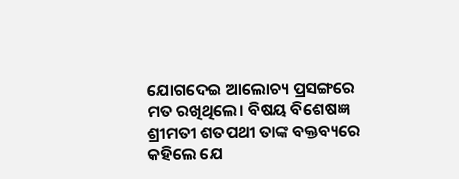ଯୋଗଦେଇ ଆଲୋଚ୍ୟ ପ୍ରସଙ୍ଗରେ ମତ ରଖିଥିଲେ। ବିଷୟ ବିଶେଷଜ୍ଞ ଶ୍ରୀମତୀ ଶତପଥୀ ତାଙ୍କ ବକ୍ତବ୍ୟରେ କହିଲେ ଯେ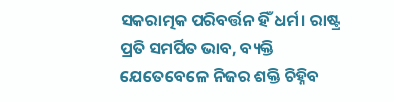ସକରାତ୍ମକ ପରିବର୍ତ୍ତନ ହିଁ ଧର୍ମ। ରାଷ୍ଟ୍ର ପ୍ରତି ସମର୍ପିତ ଭାବ, ବ୍ୟକ୍ତି ଯେତେବେଳେ ନିଜର ଶକ୍ତି ଚିହ୍ନିବ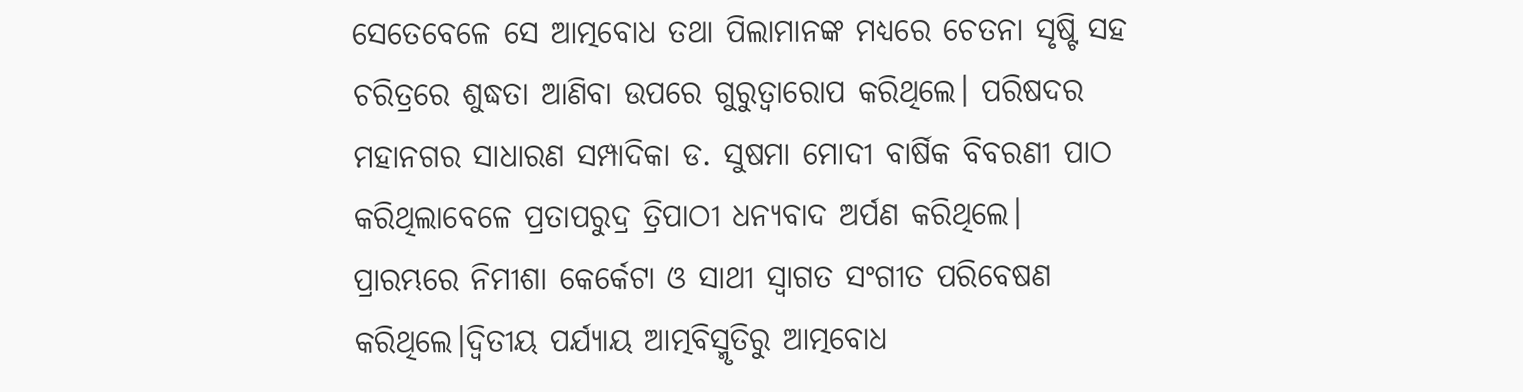ସେତେବେଳେ ସେ ଆତ୍ମବୋଧ ତଥା ପିଲାମାନଙ୍କ ମଧ୍ୟରେ ଚେତନା ସୃଷ୍ଟି ସହ ଚରିତ୍ରରେ ଶୁଦ୍ଧତା ଆଣିବା ଉପରେ ଗୁରୁତ୍ୱାରୋପ କରିଥିଲେ। ପରିଷଦର ମହାନଗର ସାଧାରଣ ସମ୍ପାଦିକା ଡ. ସୁଷମା ମୋଦୀ ବାର୍ଷିକ ବିବରଣୀ ପାଠ କରିଥିଲାବେଳେ ପ୍ରତାପରୁଦ୍ର ତ୍ରିପାଠୀ ଧନ୍ୟବାଦ ଅର୍ପଣ କରିଥିଲେ। ପ୍ରାରମ୍ଭରେ ନିମୀଶା କେର୍କେଟା ଓ ସାଥୀ ସ୍ବାଗତ ସଂଗୀତ ପରିବେଷଣ କରିଥିଲେ।ଦ୍ବିତୀୟ ପର୍ଯ୍ୟାୟ ଆତ୍ମବିସ୍ମୃତିରୁ ଆତ୍ମବୋଧ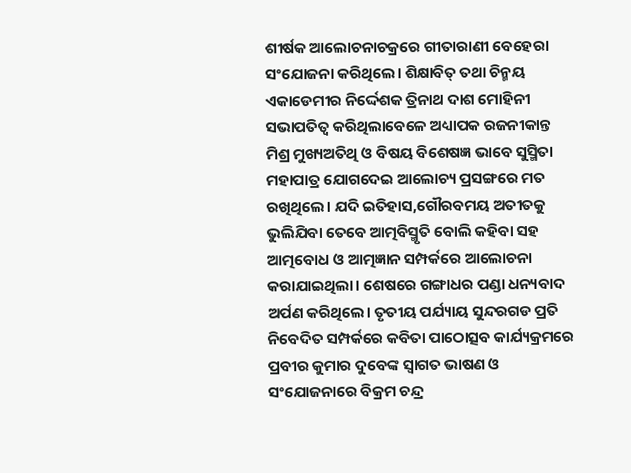ଶୀର୍ଷକ ଆଲୋଚନାଚକ୍ରରେ ଗୀତାରାଣୀ ବେହେରା ସଂଯୋଜନା କରିଥିଲେ। ଶିକ୍ଷାବିତ୍ ତଥା ଚିନ୍ମୟ ଏକାଡେମୀର ନିର୍ଦ୍ଦେଶକ ତ୍ରିନାଥ ଦାଶ ମୋହିନୀ ସଭାପତିତ୍ବ କରିଥିଲାବେଳେ ଅଧ୍ୟାପକ ରଜନୀକାନ୍ତ ମିଶ୍ର ମୁଖ୍ୟଅତିଥି ଓ ବିଷୟ ବିଶେଷଜ୍ଞ ଭାବେ ସୁସ୍ମିତା ମହାପାତ୍ର ଯୋଗଦେଇ ଆଲୋଚ୍ୟ ପ୍ରସଙ୍ଗରେ ମତ ରଖିଥିଲେ। ଯଦି ଇତିହାସ,ଗୌରବମୟ ଅତୀତକୁ ଭୁଲିଯିବା ତେବେ ଆତ୍ମବିସ୍ମୃତି ବୋଲି କହିବା ସହ ଆତ୍ମବୋଧ ଓ ଆତ୍ମଜ୍ଞାନ ସମ୍ପର୍କରେ ଆଲୋଚନା କରାଯାଇଥିଲା। ଶେଷରେ ଗଙ୍ଗାଧର ପଣ୍ଡା ଧନ୍ୟବାଦ ଅର୍ପଣ କରିଥିଲେ। ତୃତୀୟ ପର୍ଯ୍ୟାୟ ସୁନ୍ଦରଗଡ ପ୍ରତି ନିବେଦିତ ସମ୍ପର୍କରେ କବିତା ପାଠୋତ୍ସବ କାର୍ଯ୍ୟକ୍ରମରେ ପ୍ରବୀର କୁମାର ଦୁବେଙ୍କ ସ୍ବାଗତ ଭାଷଣ ଓ ସଂଯୋଜନାରେ ବିକ୍ରମ ଚନ୍ଦ୍ର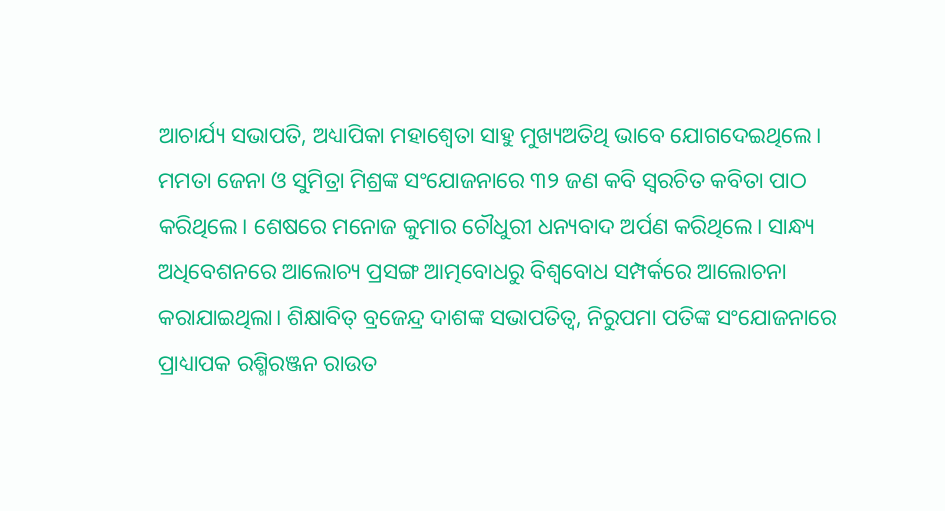ଆଚାର୍ଯ୍ୟ ସଭାପତି, ଅଧ୍ୟାପିକା ମହାଶ୍ୱେତା ସାହୁ ମୁଖ୍ୟଅତିଥି ଭାବେ ଯୋଗଦେଇଥିଲେ। ମମତା ଜେନା ଓ ସୁମିତ୍ରା ମିଶ୍ରଙ୍କ ସଂଯୋଜନାରେ ୩୨ ଜଣ କବି ସ୍ବରଚିତ କବିତା ପାଠ କରିଥିଲେ। ଶେଷରେ ମନୋଜ କୁମାର ଚୌଧୁରୀ ଧନ୍ୟବାଦ ଅର୍ପଣ କରିଥିଲେ। ସାନ୍ଧ୍ୟ ଅଧିବେଶନରେ ଆଲୋଚ୍ୟ ପ୍ରସଙ୍ଗ ଆତ୍ମବୋଧରୁ ବିଶ୍ବବୋଧ ସମ୍ପର୍କରେ ଆଲୋଚନା କରାଯାଇଥିଲା। ଶିକ୍ଷାବିତ୍ ବ୍ରଜେନ୍ଦ୍ର ଦାଶଙ୍କ ସଭାପତିତ୍ବ, ନିରୁପମା ପତିଙ୍କ ସଂଯୋଜନାରେ ପ୍ରାଧ୍ୟାପକ ରଶ୍ମିରଞ୍ଜନ ରାଉତ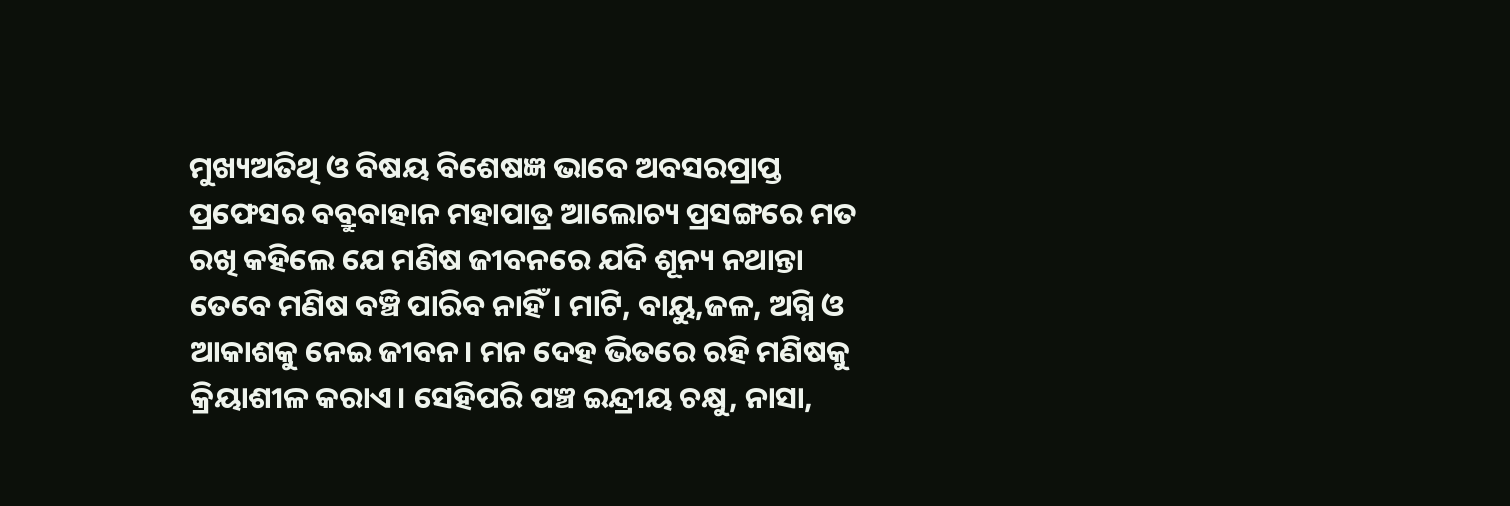ମୁଖ୍ୟଅତିଥି ଓ ବିଷୟ ବିଶେଷଜ୍ଞ ଭାବେ ଅବସରପ୍ରାପ୍ତ ପ୍ରଫେସର ବବ୍ରୁବାହାନ ମହାପାତ୍ର ଆଲୋଚ୍ୟ ପ୍ରସଙ୍ଗରେ ମତ ରଖି କହିଲେ ଯେ ମଣିଷ ଜୀବନରେ ଯଦି ଶୂନ୍ୟ ନଥାନ୍ତା ତେବେ ମଣିଷ ବଞ୍ଚି ପାରିବ ନାହିଁ। ମାଟି, ବାୟୁ,ଜଳ, ଅଗ୍ନି ଓ ଆକାଶକୁ ନେଇ ଜୀବନ। ମନ ଦେହ ଭିତରେ ରହି ମଣିଷକୁ କ୍ରିୟାଶୀଳ କରାଏ। ସେହିପରି ପଞ୍ଚ ଇନ୍ଦ୍ରୀୟ ଚକ୍ଷୁ, ନାସା,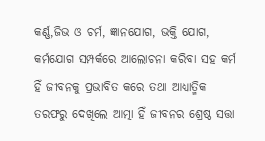କର୍ଣ୍ଣ,ଜିଭ ଓ ଚର୍ମ, ଜ୍ଞାନଯୋଗ, ଭକ୍ତି ଯୋଗ, କର୍ମଯୋଗ ସମ୍ପର୍କରେ ଆଲୋଚନା କରିବା ସହ କର୍ମ ହିଁ ଜୀବନକୁ ପ୍ରଭାବିତ କରେ ତଥା ଆଧ୍ୟାତ୍ମିକ ତରଫରୁ ଦେଖିଲେ ଆତ୍ମା ହିଁ ଜୀବନର ଶ୍ରେଷ୍ଠ ସତ୍ତା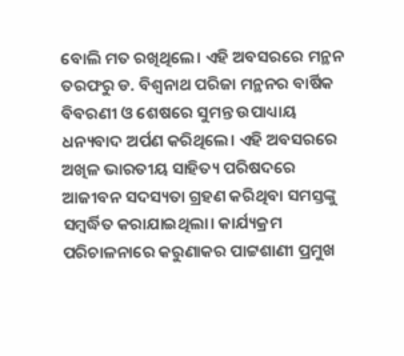ବୋଲି ମତ ରଖିଥିଲେ। ଏହି ଅବସରରେ ମନ୍ଥନ ତରଫରୁ ଡ. ବିଶ୍ବନାଥ ପରିଜା ମନ୍ଥନର ବାର୍ଷିକ ବିବରଣୀ ଓ ଶେଷରେ ସୁମନ୍ତ ଉପାଧ୍ୟାୟ ଧନ୍ୟବାଦ ଅର୍ପଣ କରିଥିଲେ। ଏହି ଅବସରରେ ଅଖିଳ ଭାରତୀୟ ସାହିତ୍ୟ ପରିଷଦରେ ଆଜୀବନ ସଦସ୍ୟତା ଗ୍ରହଣ କରିଥିବା ସମସ୍ତଙ୍କୁ ସମ୍ବର୍ଦ୍ଧିତ କରାଯାଇଥିଲା। କାର୍ଯ୍ୟକ୍ରମ ପରିଚାଳନାରେ କରୁଣାକର ପାଟ୍ଟଶାଣୀ ପ୍ରମୁଖ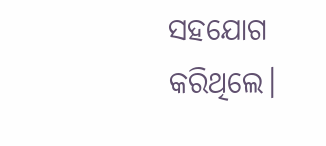ସହଯୋଗ କରିଥିଲେ।